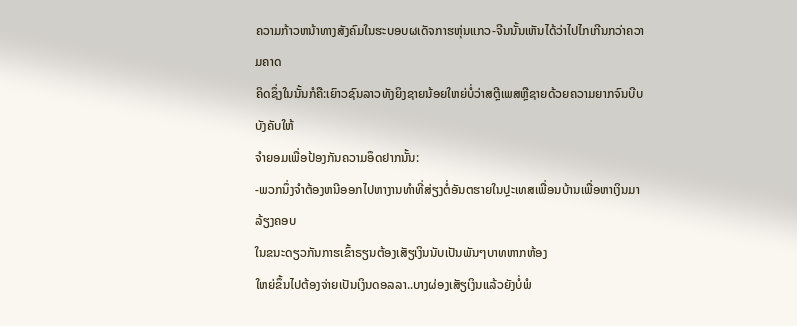ຄວາມກ້າວຫນ້າທາງສັງຄົມໃນຮະບອບຜເດັຈກາຮຫຸ່ນແກວ-ຈີນນັ້ນເຫັນໄດ້ວ່າໄປໄກເກີນກວ່າຄວາມຄາດ
ຄິດຊຶ່ງໃນນັ້ນກໍຄື:ເຍົາວຊົນລາວທັງຍິງຊາຍນ້ອຍໃຫຍ່ບໍ່ວ່າສຕຼີເພສຫຼືຊາຍດ້ວຍຄວາມຍາກຈົນບີບບັງຄັບໃຫ້
ຈຳຍອມເພື່ອປ້ອງກັນຄວາມອຶດຢາກນັ້ນ:
-ພວກນຶ່ງຈຳຕ້ອງຫນີອອກໄປຫາງານທຳທີ່ສ່ຽງຕໍ່ອັນຕຮາຍໃນປຼະເທສເພື່ອນບ້ານເພື່ອຫາເງິນມາລ້ຽງຄອບ
ໃນຂນະດຽວກັນກາຮເຂົ້າຣຽນຕ້ອງເສັຽເງິນນັບເປັນພັນໆບາທຫາກຫ້ອງ
ໃຫຍ່ຂຶ້ນໄປຕ້ອງຈ່າຍເປັນເງິນດອລລາ..ບາງຜ່ອງເສັຽເງິນແລ້ວຍັງບໍ່ພໍ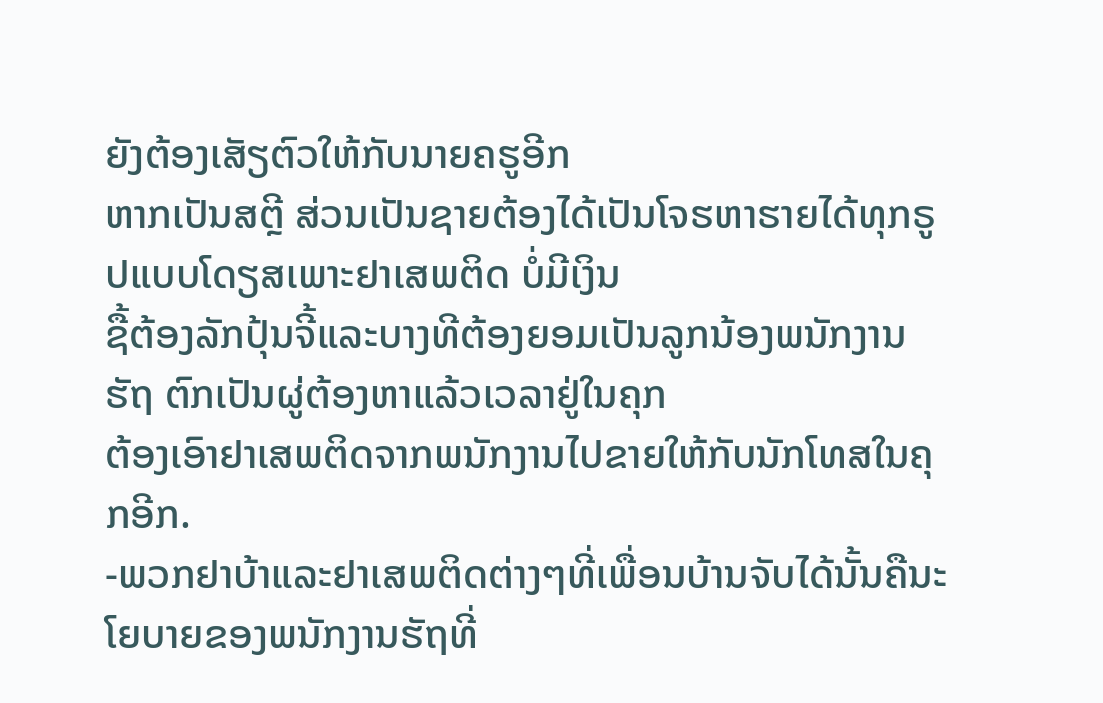ຍັງຕ້ອງເສັຽຕົວໃຫ້ກັບນາຍຄຮູອີກ
ຫາກເປັນສຕຼີ ສ່ວນເປັນຊາຍຕ້ອງໄດ້ເປັນໂຈຮຫາຮາຍໄດ້ທຸກຣູປແບບໂດຽສເພາະຢາເສພຕິດ ບໍ່ມີເງິນ
ຊື້ຕ້ອງລັກປຸ້ນຈີ້ແລະບາງທີຕ້ອງຍອມເປັນລູກນ້ອງພນັກງານຮັຖ ຕົກເປັນຜູ່ຕ້ອງຫາແລ້ວເວລາຢູ່ໃນຄຸກ
ຕ້ອງເອົາຢາເສພຕິດຈາກພນັກງານໄປຂາຍໃຫ້ກັບນັກໂທສໃນຄຸກອີກ.
-ພວກຢາບ້າແລະຢາເສພຕິດຕ່າງໆທີ່ເພື່ອນບ້ານຈັບໄດ້ນັ້ນຄືນະໂຍບາຍຂອງພນັກງານຮັຖທີ່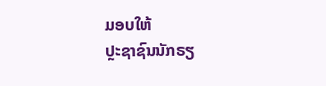ມອບໃຫ້
ປຼະຊາຊົນນັກຣຽ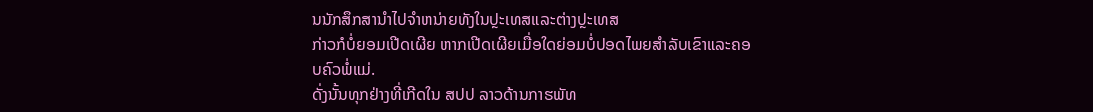ນນັກສຶກສານຳໄປຈຳຫນ່າຍທັງໃນປຼະເທສແລະຕ່າງປຼະເທສ
ກ່າວກໍບໍ່ຍອມເປີດເຜີຍ ຫາກເປີດເຜີຍເມື່ອໃດຍ່ອມບໍ່ປອດໄພຍສຳລັບເຂົາແລະຄອບຄົວພ່ໍແມ່.
ດັ່ງນັ້ນທຸກຢ່າງທີ່ເກີດໃນ ສປປ ລາວດ້ານກາຮພັທ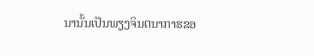ນານັ້ນເປັນພຽງຈິນຕນາກາຮຂອ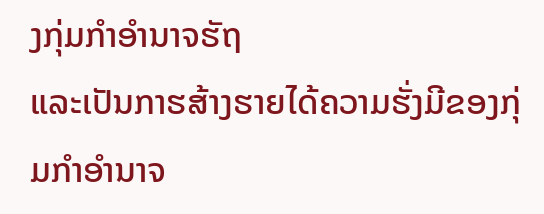ງກຸ່ມກຳອຳນາຈຮັຖ
ແລະເປັນກາຮສ້າງຮາຍໄດ້ຄວາມຮັ່ງມີຂອງກຸ່ມກຳອຳນາຈ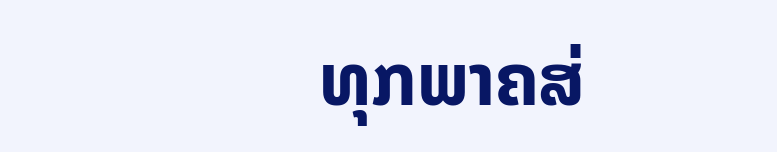ທຸກພາຄສ່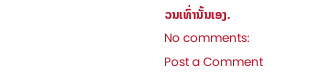ວນເທົ່ານັ້ນເອງ.
No comments:
Post a Comment